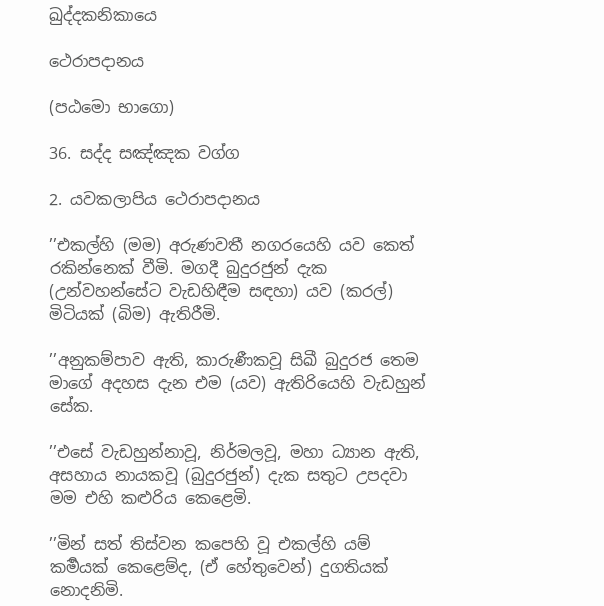ඛුද්දකනිකායෙ

ථෙරාපදානය

(පඨමො භාගො)

36. සද්ද සඤ්ඤක වග්ග

2. යවකලාපිය ථෙරාපදානය

’’එකල්හි (මම) අරුණවතී නගරයෙහි යව කෙත් රකින්නෙක් වීමි. මගදී බුදුරජුන් දැක (උන්වහන්සේට වැඩහිඳීම සඳහා) යව (කරල්) මිටියක් (බිම) ඇතිරීමි.

’’අනුකම්පාව ඇති, කාරුණීකවූ සිඛී බුදුරජ තෙම මාගේ අදහස දැන එම (යව) ඇතිරියෙහි වැඩහුන් සේක.

’’එසේ වැඩහුන්නාවූ, නිර්මලවූ, මහා ධ්‍යාන ඇති, අසහාය නායකවූ (බුදුරජුන්) දැක සතුට උපදවා මම එහි කළුරිය කෙළෙමි.

’’මින් සත් තිස්වන කපෙහි වූ එකල්හි යම් කර්‍මයක් කෙළෙම්ද, (ඒ හේතුවෙන්) දුගතියක් නොදනිමි.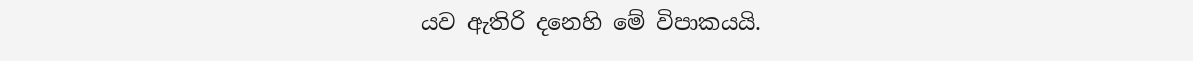යව ඇතිරි දනෙහි මේ විපාකයයි.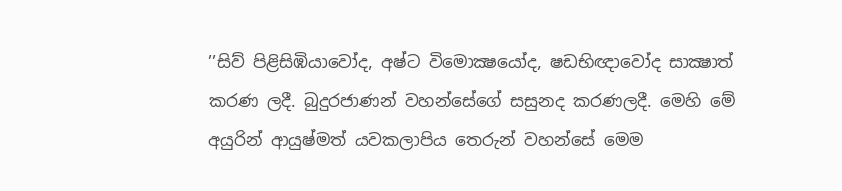’’සිව් පිළිසිඹියාවෝද, අෂ්ට විමොක්‍ෂයෝද, ෂඩභිඥාවෝද සාක්‍ෂාත් කරණ ලදී. බුදුරජාණන් වහන්සේගේ සසුනද කරණලදී. මෙහි මේ අයුරින් ආයුෂ්මත් යවකලාපිය තෙරුන් වහන්සේ මෙම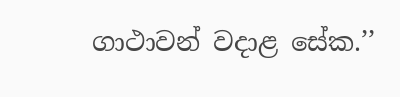ගාථාවන් වදාළ සේක.’’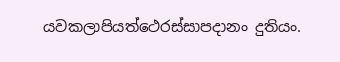යවකලාපියත්ථෙරස්සාපදානං දුතියං.